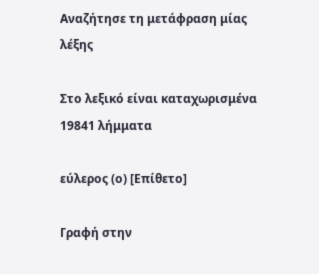Αναζήτησε τη μετάφραση μίας λέξης

Στο λεξικό είναι καταχωρισμένα 19841 λήμματα

εύλερος (ο) [Επίθετο]

Γραφή στην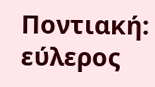Ποντιακή: εύλερος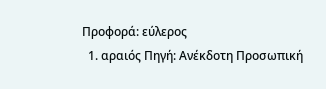Προφορά: εύλερος
  1. αραιός Πηγή: Ανέκδοτη Προσωπική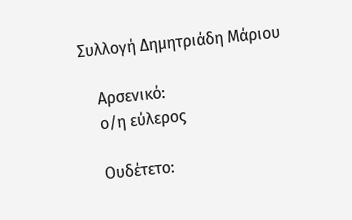Συλλογή Δημητριάδη Μάριου

    Αρσενικό:
    ο/η εύλερος

    Ουδέτετο: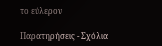το εύλερον

Παρατηρήσεις - Σχόλια